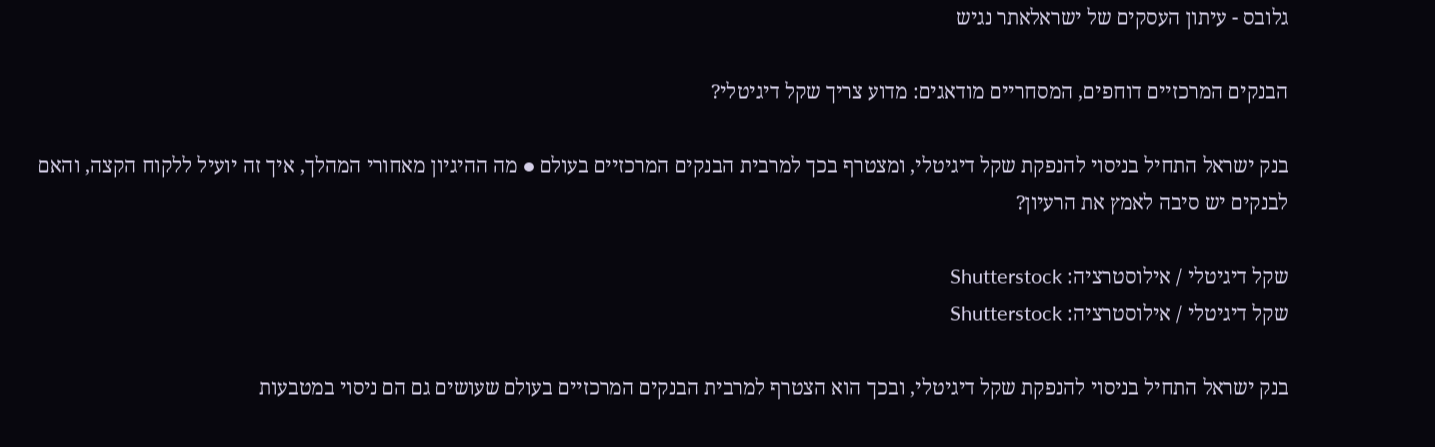גלובס - עיתון העסקים של ישראלאתר נגיש

הבנקים המרכזיים דוחפים, המסחריים מודאגים: מדוע צריך שקל דיגיטלי?

בנק ישראל התחיל בניסוי להנפקת שקל דיגיטלי, ומצטרף בכך למרבית הבנקים המרכזיים בעולם ● מה ההיגיון מאחורי המהלך, איך זה יועיל ללקוח הקצה, והאם לבנקים יש סיבה לאמץ את הרעיון?

שקל דיגיטלי / אילוסטרציה: Shutterstock
שקל דיגיטלי / אילוסטרציה: Shutterstock

בנק ישראל התחיל בניסוי להנפקת שקל דיגיטלי, ובכך הוא הצטרף למרבית הבנקים המרכזיים בעולם שעושים גם הם ניסוי במטבעות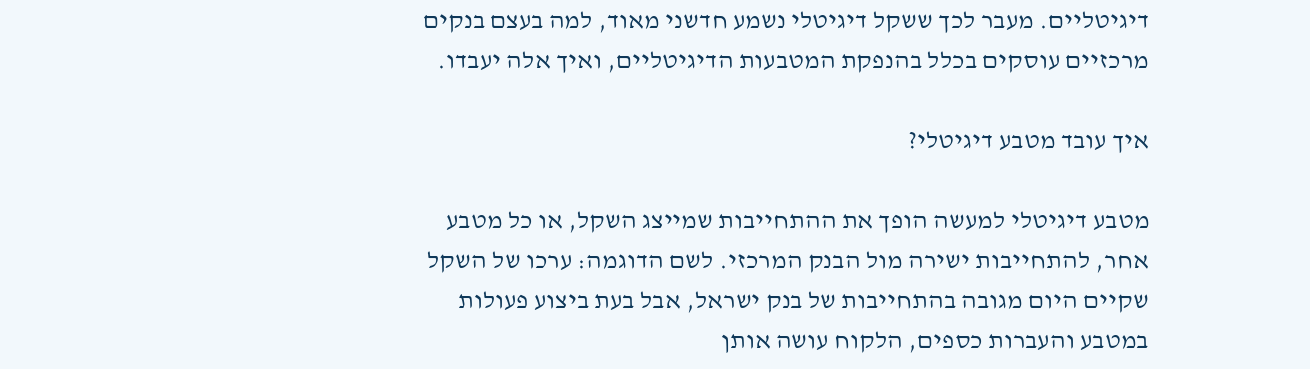דיגיטליים. מעבר לכך ששקל דיגיטלי נשמע חדשני מאוד, למה בעצם בנקים מרכזיים עוסקים בכלל בהנפקת המטבעות הדיגיטליים, ואיך אלה יעבדו.

איך עובד מטבע דיגיטלי?

מטבע דיגיטלי למעשה הופך את ההתחייבות שמייצג השקל, או כל מטבע אחר, להתחייבות ישירה מול הבנק המרכזי. לשם הדוגמה: ערכו של השקל שקיים היום מגובה בהתחייבות של בנק ישראל, אבל בעת ביצוע פעולות במטבע והעברות כספים, הלקוח עושה אותן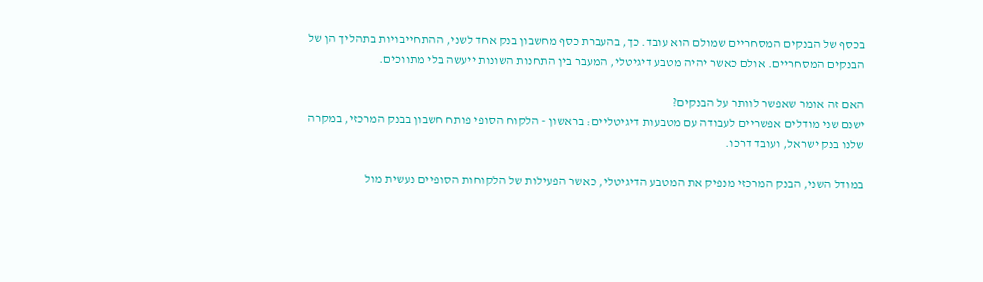בכסף של הבנקים המסחריים שמולם הוא עובד. כך, בהעברת כסף מחשבון בנק אחד לשני, ההתחייבויות בתהליך הן של הבנקים המסחריים. אולם כאשר יהיה מטבע דיגיטלי, המעבר בין התחנות השונות ייעשה בלי מתווכים.

האם זה אומר שאפשר לוותר על הבנקים?
ישנם שני מודלים אפשריים לעבודה עם מטבעות דיגיטליים: בראשון - הלקוח הסופי פותח חשבון בבנק המרכזי, במקרה שלנו בנק ישראל, ועובד דרכו.

במודל השני, הבנק המרכזי מנפיק את המטבע הדיגיטלי, כאשר הפעילות של הלקוחות הסופיים נעשית מול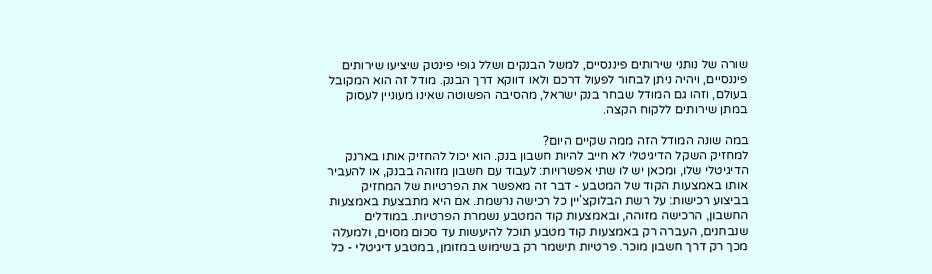שורה של נותני שירותים פיננסיים, למשל הבנקים ושלל גופי פינטק שיציעו שירותים פיננסיים, ויהיה ניתן לבחור לפעול דרכם ולאו דווקא דרך הבנק. מודל זה הוא המקובל בעולם, וזהו גם המודל שבחר בנק ישראל, מהסיבה הפשוטה שאינו מעוניין לעסוק במתן שירותים ללקוח הקצה.

במה שונה המודל הזה ממה שקיים היום?
למחזיק השקל הדיגיטלי לא חייב להיות חשבון בנק. הוא יכול להחזיק אותו בארנק הדיגיטלי שלו, ומכאן יש לו שתי אפשרויות: לעבוד עם חשבון מזוהה בבנק, או להעביר אותו באמצעות הקוד של המטבע - דבר זה מאפשר את הפרטיות של המחזיק בביצוע רכישות: על רשת הבלוקצ'יין כל רכישה נרשמת. אם היא מתבצעת באמצעות החשבון, הרכישה מזוהה, ובאמצעות קוד המטבע נשמרת הפרטיות. במודלים שנבחנים, העברה רק באמצעות קוד מטבע תוכל להיעשות עד סכום מסוים, ולמעלה מכך רק דרך חשבון מוכר. פרטיות תישמר רק בשימוש במזומן, במטבע דיגיטלי - כל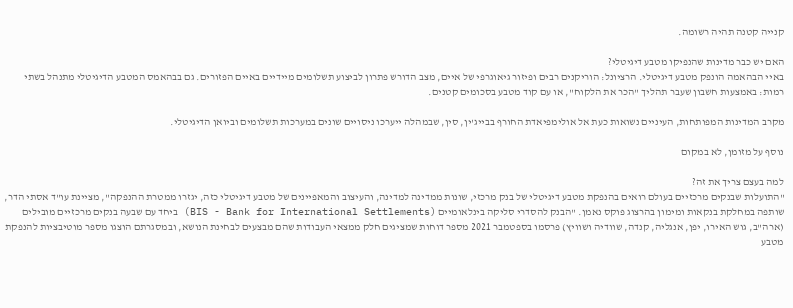קנייה קטנה תהיה רשומה.

האם יש כבר מדינות שהנפיקו מטבע דיגיטלי?
באיי הבהאמה הונפק מטבע דיגיטלי. הרציונל: הוריקנים רבים ופיזור גיאוגרפי של איים, מצב הדורש פתרון לביצוע תשלומים מיידיים באיים הפזורים. גם בבהאמס המטבע הדיגיטלי מתנהל בשתי רמות: באמצעות חשבון שעבר תהליך "הכר את הלקוח", או עם קוד מטבע בסכומים קטנים.

מקרב המדינות המפותחות, העיניים נשואות כעת אל אולימפיאדת החורף בבייג'ין, סין, שבמהלה ייערכו ניסויים שונים במערכות תשלומים וביואן הדיגיטלי.

נוסף על מזומן, לא במקום

למה בעצם צריך את זה?
"התועלות שבנקים מרכזיים בעולם רואים בהנפקת מטבע דיגיטלי של בנק מרכזי, שונות ממדינה למדינה, והעיצוב והמאפיינים של מטבע דיגיטלי כזה, יגזרו ממטרת ההנפקה", מציינת עו"ד אסתי הדר, שותפה במחלקת בנקאות ומימון בהרצוג פוקס נאמן. "הבנק להסדרי סליקה בינלאומיים (BIS - Bank for International Settlements) ביחד עם שבעה בנקים מרכזיים מובילים (ארה"ב, גוש האירו, יפן, אנגליה, קנדה, שוודיה ושוויץ) פרסמו בספטמבר 2021 מספר דוחות שמציגים חלק ממצאי העבודות שהם מבצעים לבחינת הנושא, ובמסגרתם הוצגו מספר מוטיבציות להנפקת מטבע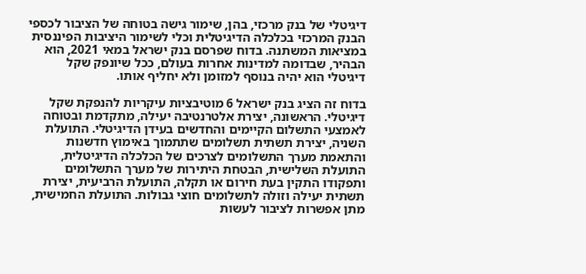דיגיטלי של בנק מרכזי, בהן, שימור גישה בטוחה של הציבור לכספי הבנק המרכזי בכלכלה הדיגיטלית וכלי לשימור היציבות הפיננסית במציאות המשתנה. בדוח שפרסם בנק ישראל במאי 2021, הוא הבהיר, שבדומה למדינות אחרות בעולם, ככל שיונפק שקל דיגיטלי הוא יהיה בנוסף למזומן ולא יחליף אותו.

בדוח זה הציג בנק ישראל 6 מוטיבציות עיקריות להנפקת שקל דיגיטלי. הראשונה, יצירת אלטרנטיבה יעילה, מתקדמת ובטוחה לאמצעי התשלום הקיימים והחדשים בעידן הדיגיטלי. התועלת השניה, יצירת תשתית תשלומים שתתמוך באימוץ חדשנות והתאמת מערך התשלומים לצרכים של הכלכלה הדיגיטלית, התועלת השלישית, הבטחת היתירות של מערך התשלומים ותפקודו התקין בעת חירום או תקלה, התועלת הרביעית, יצירת תשתית יעילה וזולה לתשלומים חוצי גבולות. התועלת החמישית, מתן אפשרות לציבור לעשות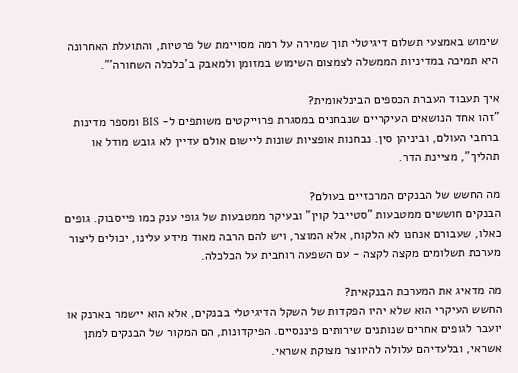שימוש באמצעי תשלום דיגיטלי תוך שמירה על רמה מסויימת של פרטיות, והתועלת האחרונה היא תמיכה במדיניות הממשלה לצמצום השימוש במזומן ולמאבק ב'כלכלה השחורה'".

איך תעבוד העברת הכספים הבינלאומית?
"זהו אחד הנושאים העיקריים שנבחנים במסגרת פרוייקטים משותפים ל- BIS ומספר מדינות ברחבי העולם, וביניהן סין. נבחנות אופציות שונות ליישום אולם עדיין לא גובש מודל או תהליך", מציינת הדר.

מה החשש של הבנקים המרכזיים בעולם?
הבנקים חוששים ממטבעות "סטייבל קוין" ובעיקר ממטבעות של גופי ענק כמו פייסבוק. גופים כאלו, שעבורם אנחנו לא הלקוח, אלא המוצר, ויש להם הרבה מאוד מידע עלינו, יכולים ליצור מערכת תשלומים מקצה לקצה - עם השפעה רוחבית על הכלכלה.

מה מדאיג את המערכת הבנקאית?
החשש העיקרי הוא שלא יהיו הפקדות של השקל הדיגיטלי בבנקים, אלא הוא יישמר בארנק או יועבר לגופים אחרים שנותנים שירותים פיננסיים. הפיקדונות, הם המקור של הבנקים למתן אשראי, ובלעדיהם עלולה להיווצר מצוקת אשראי.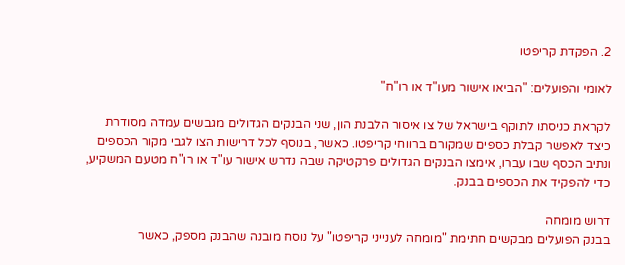2. הפקדת קריפטו

לאומי והפועלים: "הביאו אישור מעו"ד או רו"ח"

לקראת כניסתו לתוקף בישראל של צו איסור הלבנת הון, שני הבנקים הגדולים מגבשים עמדה מסודרת כיצד לאפשר קבלת כספים שמקורם ברווחי קריפטו. כאשר, בנוסף לכל דרישות הצו לגבי מקור הכספים ונתיב הכסף שבו עברו, אימצו הבנקים הגדולים פרקטיקה שבה נדרש אישור עו"ד או רו"ח מטעם המשקיע, כדי להפקיד את הכספים בבנק.

דרוש מומחה
בבנק הפועלים מבקשים חתימת "מומחה לענייני קריפטו" על נוסח מובנה שהבנק מספק, כאשר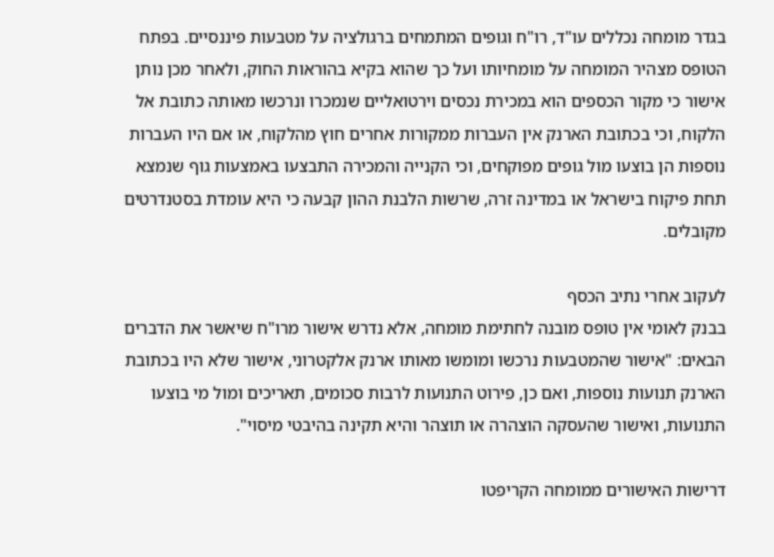בגדר מומחה נכללים עו"ד, רו"ח וגופים המתמחים ברגולציה על מטבעות פיננסיים. בפתח הטופס מצהיר המומחה על מומחיותו ועל כך שהוא בקיא בהוראות החוק, ולאחר מכן נותן אישור כי מקור הכספים הוא במכירת נכסים וירטואליים שנמכרו ונרכשו מאותה כתובת אל הלקוח, וכי בכתובת הארנק אין העברות ממקורות אחרים חוץ מהלקוח, או אם היו העברות נוספות הן בוצעו מול גופים מפוקחים, וכי הקנייה והמכירה התבצעו באמצעות גוף שנמצא תחת פיקוח בישראל או במדינה זרה, שרשות הלבנת ההון קבעה כי היא עומדת בסטנדרטים מקובלים.

לעקוב אחרי נתיב הכסף
בבנק לאומי אין טופס מובנה לחתימת מומחה, אלא נדרש אישור מרו"ח שיאשר את הדברים הבאים: "אישור שהמטבעות נרכשו ומומשו מאותו ארנק אלקטרוני, אישור שלא היו בכתובת הארנק תנועות נוספות, ואם כן, פירוט התנועות לרבות סכומים, תאריכים ומול מי בוצעו התנועות, ואישור שהעסקה הוצהרה או תוצהר והיא תקינה בהיבטי מיסוי".

דרישות האישורים ממומחה הקריפטו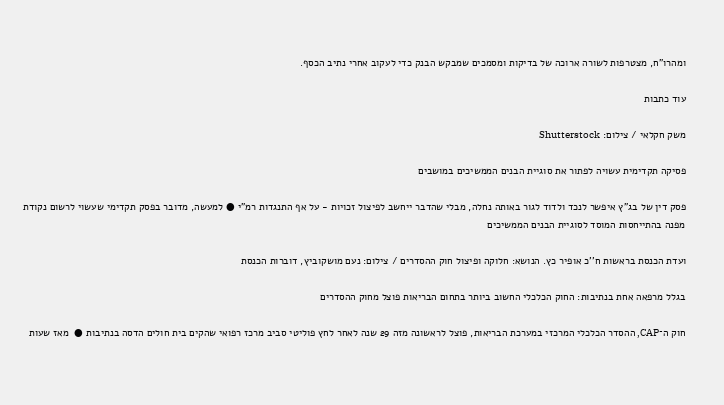ומהרו"ח, מצטרפות לשורה ארוכה של בדיקות ומסמכים שמבקש הבנק כדי לעקוב אחרי נתיב הכסף.

עוד כתבות

משק חקלאי / צילום: Shutterstock

פסיקה תקדימית עשויה לפתור את סוגיית הבנים הממשיכים במושבים

פסק דין של בג"ץ איפשר לנכד ולדוד לגור באותה נחלה, מבלי שהדבר ייחשב לפיצול זכויות - על אף התנגדות רמ"י ● למעשה, מדובר בפסק תקדימי שעשוי לרשום נקודת מפנה בהתייחסות המוסד לסוגיית הבנים הממשיכים

ועדת הכנסת בראשות ח''כ אופיר כץ. הנושא: חלוקה ופיצול חוק ההסדרים / צילום: נעם מושקוביץ, דוברות הכנסת

בגלל מרפאה אחת בנתיבות: החוק הכלכלי החשוב ביותר בתחום הבריאות פוצל מחוק ההסדרים

חוק ה־CAP, ההסדר הכלכלי המרכזי במערכת הבריאות, פוצל לראשונה מזה 29 שנה לאחר לחץ פוליטי סביב מרכז רפואי שהקים בית חולים הדסה בנתיבות ●  מאז שעות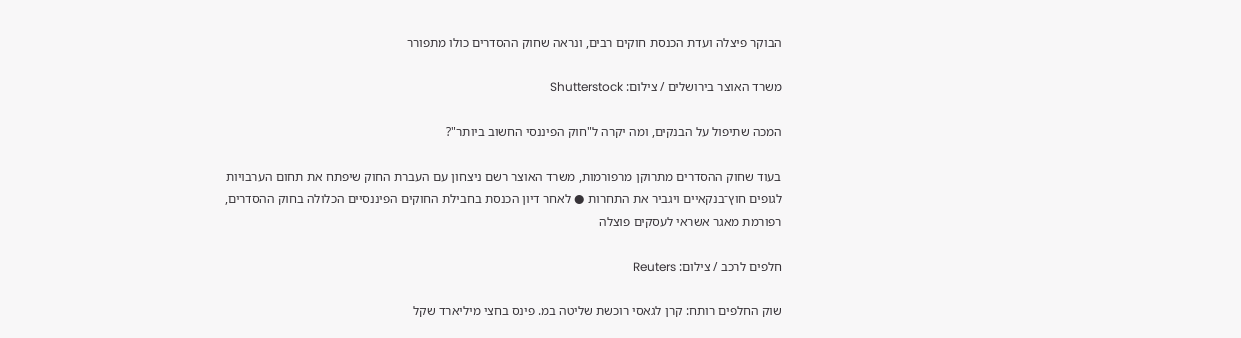הבוקר פיצלה ועדת הכנסת חוקים רבים, ונראה שחוק ההסדרים כולו מתפורר

משרד האוצר בירושלים / צילום: Shutterstock

המכה שתיפול על הבנקים, ומה יקרה ל"חוק הפיננסי החשוב ביותר"?

בעוד שחוק ההסדרים מתרוקן מרפורמות, משרד האוצר רשם ניצחון עם העברת החוק שיפתח את תחום הערבויות לגופים חוץ־בנקאיים ויגביר את התחרות ● לאחר דיון הכנסת בחבילת החוקים הפיננסיים הכלולה בחוק ההסדרים, רפורמת מאגר אשראי לעסקים פוצלה

חלפים לרכב / צילום: Reuters

שוק החלפים רותח: קרן לגאסי רוכשת שליטה במ. פינס בחצי מיליארד שקל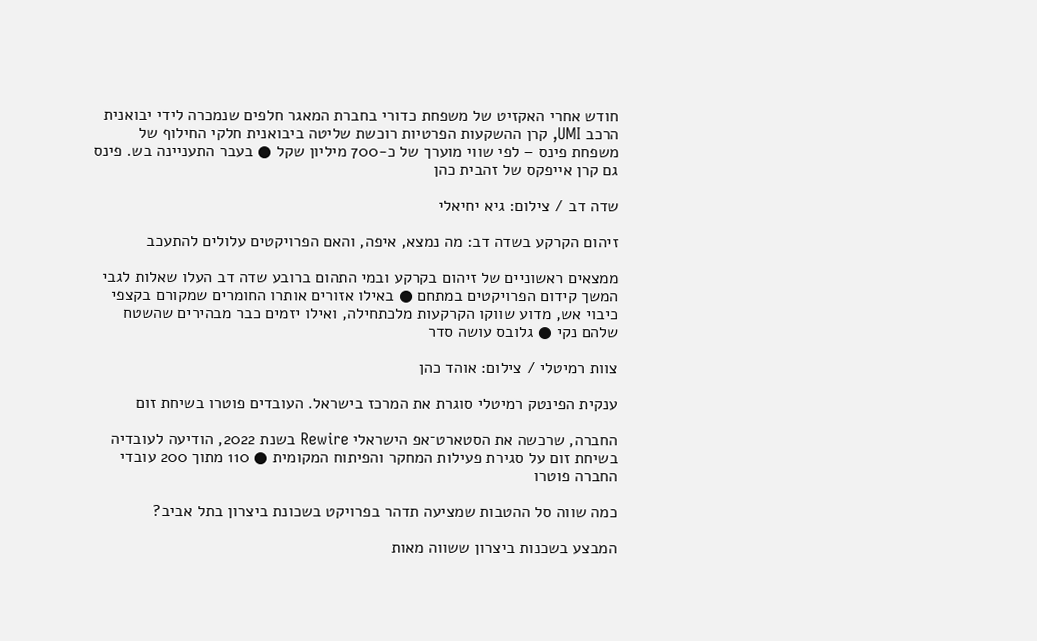חודש אחרי האקזיט של משפחת כדורי בחברת המאגר חלפים שנמכרה לידי יבואנית הרכב UMI, קרן ההשקעות הפרטיות רוכשת שליטה ביבואנית חלקי החילוף של משפחת פינס – לפי שווי מוערך של כ-700 מיליון שקל ● בעבר התעניינה בש. פינס גם קרן אייפקס של זהבית כהן

שדה דב / צילום: גיא יחיאלי

זיהום הקרקע בשדה דב: מה נמצא, איפה, והאם הפרויקטים עלולים להתעכב

ממצאים ראשוניים של זיהום בקרקע ובמי התהום ברובע שדה דב העלו שאלות לגבי המשך קידום הפרויקטים במתחם ● באילו אזורים אותרו החומרים שמקורם בקצפי כיבוי אש, מדוע שווקו הקרקעות מלכתחילה, ואילו יזמים כבר מבהירים שהשטח שלהם נקי ● גלובס עושה סדר

צוות רמיטלי / צילום: אוהד כהן

ענקית הפינטק רמיטלי סוגרת את המרכז בישראל. העובדים פוטרו בשיחת זום

החברה, שרכשה את הסטארט־אפ הישראלי Rewire בשנת 2022, הודיעה לעובדיה בשיחת זום על סגירת פעילות המחקר והפיתוח המקומית ● 110 מתוך 200 עובדי החברה פוטרו

כמה שווה סל ההטבות שמציעה תדהר בפרויקט בשכונת ביצרון בתל אביב?

המבצע בשכנות ביצרון ששווה מאות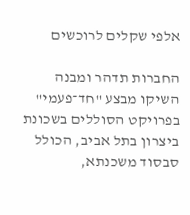אלפי שקלים לרוכשים

החברות תדהר ומבנה השיקו מבצע "חד־פעמי" בפרויקט הסוללים בשכונת ביצרון בתל אביב, הכולל סבסוד משכנתא,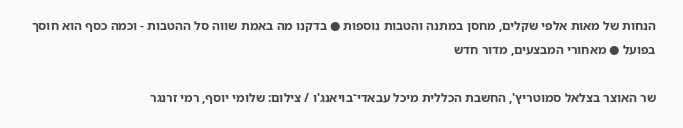הנחות של מאות אלפי שקלים, מחסן במתנה והטבות נוספות ● בדקנו מה באמת שווה סל ההטבות - וכמה כסף הוא חוסך בפועל ● מאחורי המבצעים, מדור חדש

שר האוצר בצלאל סמוטריץ', החשבת הכללית מיכל עבאדי־בויאנג'ו / צילום: שלומי יוסף, רמי זרנגר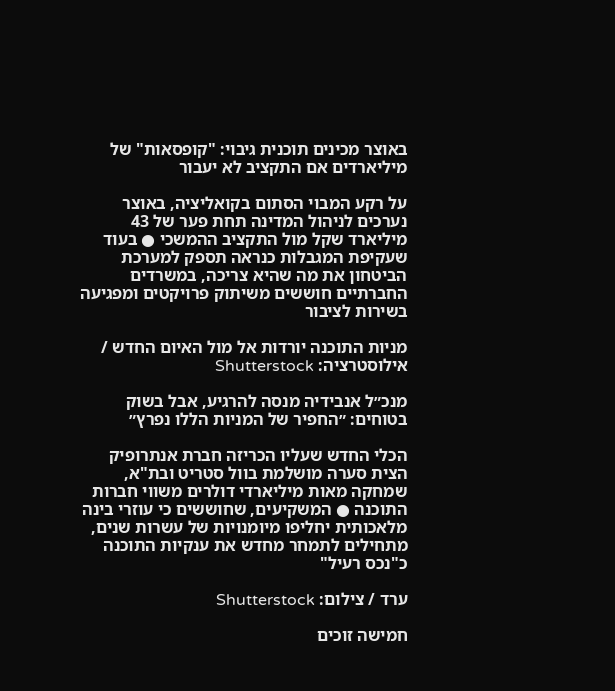באוצר מכינים תוכנית גיבוי: "קופסאות" של מיליארדים אם התקציב לא יעבור

על רקע המבוי הסתום בקואליציה, באוצר נערכים לניהול המדינה תחת פער של 43 מיליארד שקל מול התקציב ההמשכי ● בעוד שעקיפת המגבלות כנראה תספק למערכת הביטחון את מה שהיא צריכה, במשרדים החברתיים חוששים משיתוק פרויקטים ומפגיעה בשירות לציבור

מניות התוכנה יורדות אל מול האיום החדש / אילוסטרציה: Shutterstock

מנכ״ל אנבידיה מנסה להרגיע, אבל בשוק בטוחים: ״החפיר של המניות הללו נפרץ״

הכלי החדש שעליו הכריזה חברת אנתרופיק הצית סערה מושלמת בוול סטריט ובת"א, שמחקה מאות מיליארדי דולרים משווי חברות התוכנה ● המשקיעים, שחוששים כי עוזרי בינה מלאכותית יחליפו מיומנויות של עשרות שנים, מתחילים לתמחר מחדש את ענקיות התוכנה כ"נכס רעיל"

ערד / צילום: Shutterstock

חמישה זוכים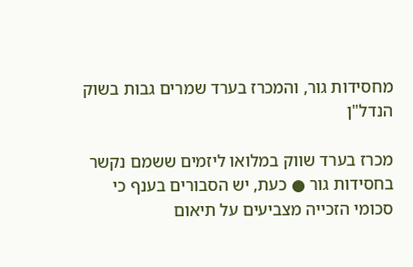מחסידות גור, והמכרז בערד שמרים גבות בשוק הנדל"ן

מכרז בערד שווק במלואו ליזמים ששמם נקשר בחסידות גור ● כעת, יש הסבורים בענף כי סכומי הזכייה מצביעים על תיאום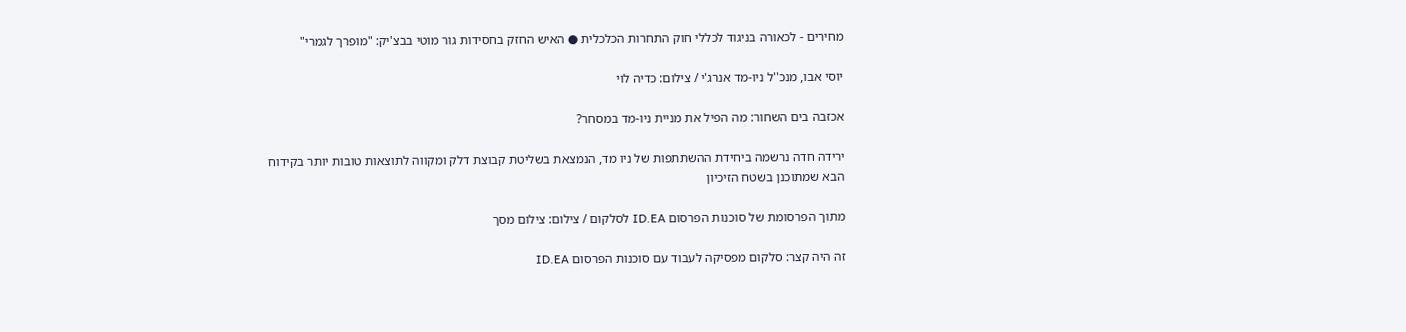מחירים - לכאורה בניגוד לכללי חוק התחרות הכלכלית ● האיש החזק בחסידות גור מוטי בבצ'יק: "מופרך לגמרי"

יוסי אבו, מנכ''ל ניו-מד אנרג'י / צילום: כדיה לוי

אכזבה בים השחור: מה הפיל את מניית ניו-מד במסחר?

ירידה חדה נרשמה ביחידת ההשתתפות של ניו מד, הנמצאת בשליטת קבוצת דלק ומקווה לתוצאות טובות יותר בקידוח הבא שמתוכנן בשטח הזיכיון

מתוך הפרסומת של סוכנות הפרסום ID.EA לסלקום / צילום: צילום מסך

זה היה קצר: סלקום מפסיקה לעבוד עם סוכנות הפרסום ID.EA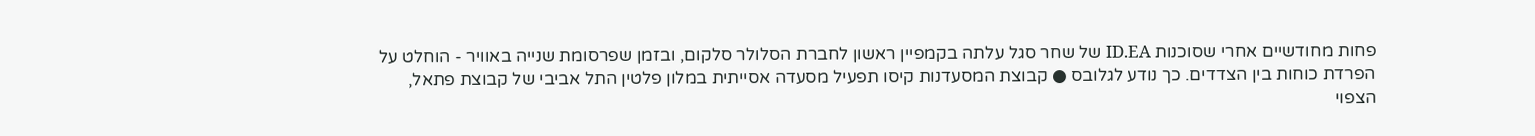פחות מחודשיים אחרי שסוכנות ID.EA של שחר סגל עלתה בקמפיין ראשון לחברת הסלולר סלקום, ובזמן שפרסומת שנייה באוויר - הוחלט על הפרדת כוחות בין הצדדים. כך נודע לגלובס ● קבוצת המסעדנות קיסו תפעיל מסעדה אסייתית במלון פלטין התל אביבי של קבוצת פתאל, הצפוי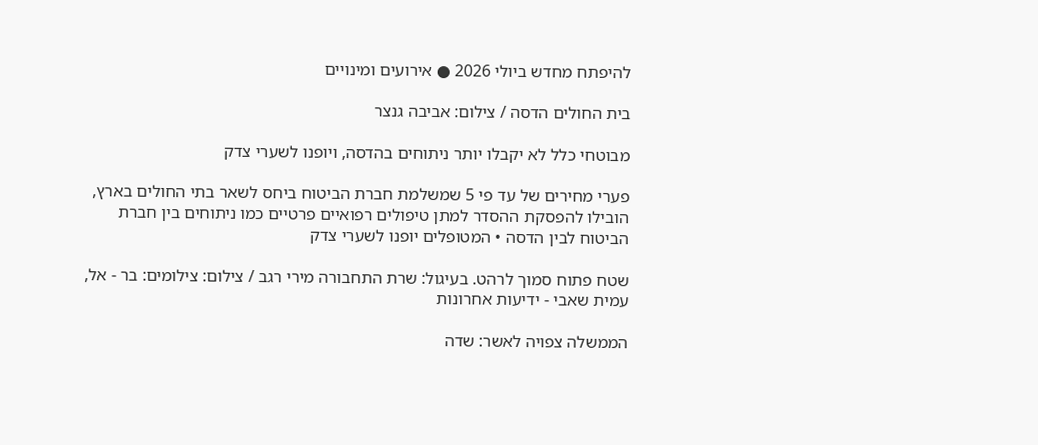להיפתח מחדש ביולי 2026 ● אירועים ומינויים

בית החולים הדסה / צילום: אביבה גנצר

מבוטחי כלל לא יקבלו יותר ניתוחים בהדסה, ויופנו לשערי צדק

פערי מחירים של עד פי 5 שמשלמת חברת הביטוח ביחס לשאר בתי החולים בארץ, הובילו להפסקת ההסדר למתן טיפולים רפואיים פרטיים כמו ניתוחים בין חברת הביטוח לבין הדסה • המטופלים יופנו לשערי צדק

שטח פתוח סמוך לרהט. בעיגול: שרת התחבורה מירי רגב / צילום: צילומים: בר - אל, עמית שאבי - ידיעות אחרונות

הממשלה צפויה לאשר: שדה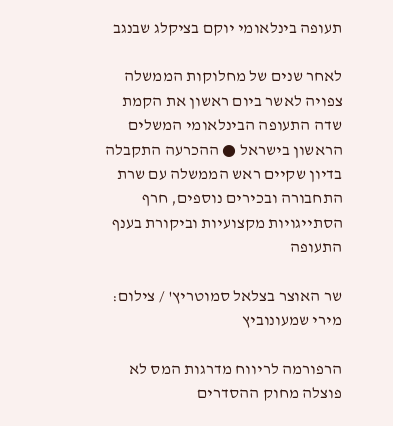תעופה בינלאומי יוקם בציקלג שבנגב

לאחר שנים של מחלוקות הממשלה צפויה לאשר ביום ראשון את הקמת שדה התעופה הבינלאומי המשלים הראשון בישראל ● ההכרעה התקבלה בדיון שקיים ראש הממשלה עם שרת התחבורה ובכירים נוספים, חרף הסתייגויות מקצועיות וביקורת בענף התעופה

שר האוצר בצלאל סמוטריץ' / צילום: מירי שמעונוביץ

הרפורמה לריווח מדרגות המס לא פוצלה מחוק ההסדרים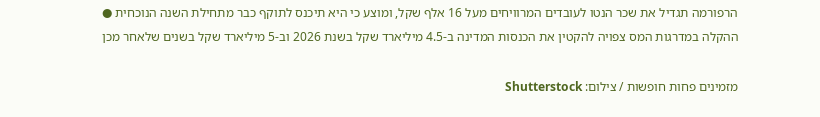הרפורמה תגדיל את שכר הנטו לעובדים המרוויחים מעל 16 אלף שקל, ומוצע כי היא תיכנס לתוקף כבר מתחילת השנה הנוכחית ● ההקלה במדרגות המס צפויה להקטין את הכנסות המדינה ב-4.5 מיליארד שקל בשנת 2026 וב-5 מיליארד שקל בשנים שלאחר מכן

מזמינים פחות חופשות / צילום: Shutterstock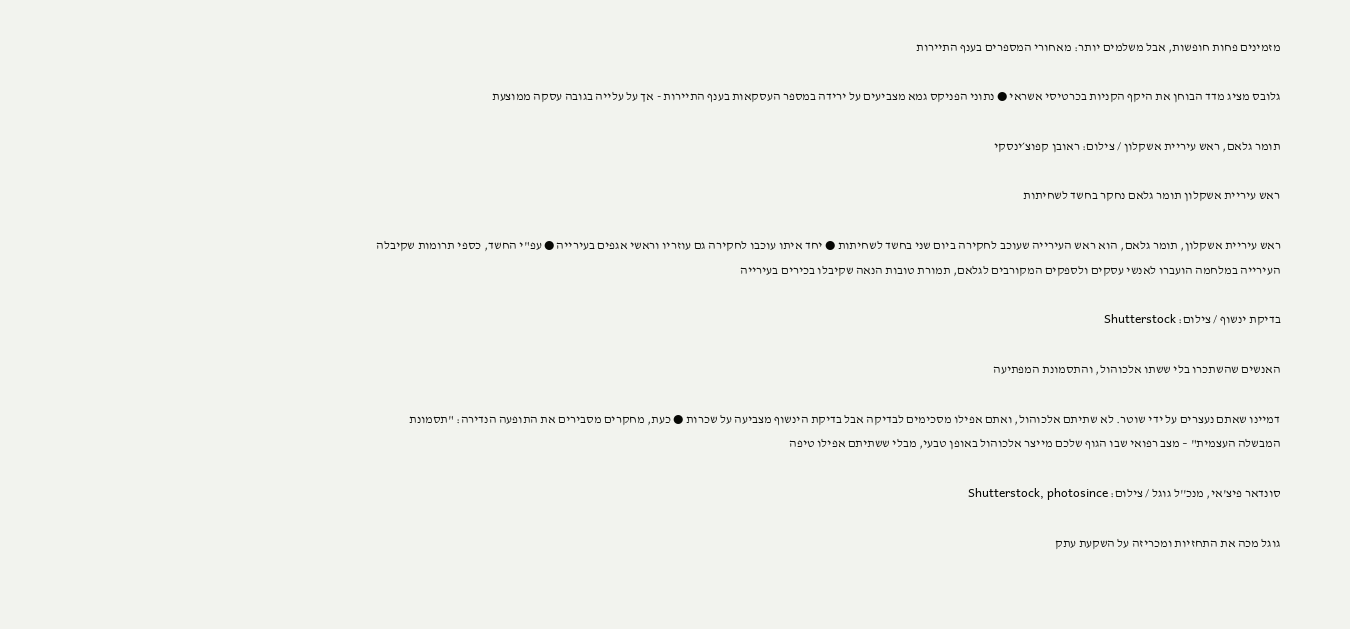מזמינים פחות חופשות, אבל משלמים יותר: מאחורי המספרים בענף התיירות

גלובס מציג מדד הבוחן את היקף הקניות בכרטיסי אשראי ● נתוני הפניקס גמא מצביעים על ירידה במספר העסקאות בענף התיירות - אך על עלייה בגובה עסקה ממוצעת

תומר גלאם, ראש עיריית אשקלון / צילום: ראובן קפוצ׳ינסקי

ראש עיריית אשקלון תומר גלאם נחקר בחשד לשחיתות

ראש עיריית אשקלון, תומר גלאם, הוא ראש העירייה שעוכב לחקירה ביום שני בחשד לשחיתות ● יחד איתו עוכבו לחקירה גם עוזריו וראשי אגפים בעירייה ● עפ"י החשד, כספי תרומות שקיבלה העירייה במלחמה הועברו לאנשי עסקים ולספקים המקורבים לגלאם, תמורת טובות הנאה שקיבלו בכירים בעירייה

בדיקת ינשוף / צילום: Shutterstock

האנשים שהשתכרו בלי ששתו אלכוהול, והתסמונת המפתיעה

דמיינו שאתם נעצרים על ידי שוטר. לא שתיתם אלכוהול, ואתם אפילו מסכימים לבדיקה אבל בדיקת הינשוף מצביעה על שכרות ● כעת, מחקרים מסבירים את התופעה הנדירה: "תסמונת המבשלה העצמית" – מצב רפואי שבו הגוף שלכם מייצר אלכוהול באופן טבעי, מבלי ששתיתם אפילו טיפה

סונדאר פיצ'אי, מנכ''ל גוגל / צילום: Shutterstock, photosince

גוגל מכה את התחזיות ומכריזה על השקעת עתק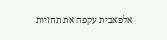אלפאבית עקפה את תחזיות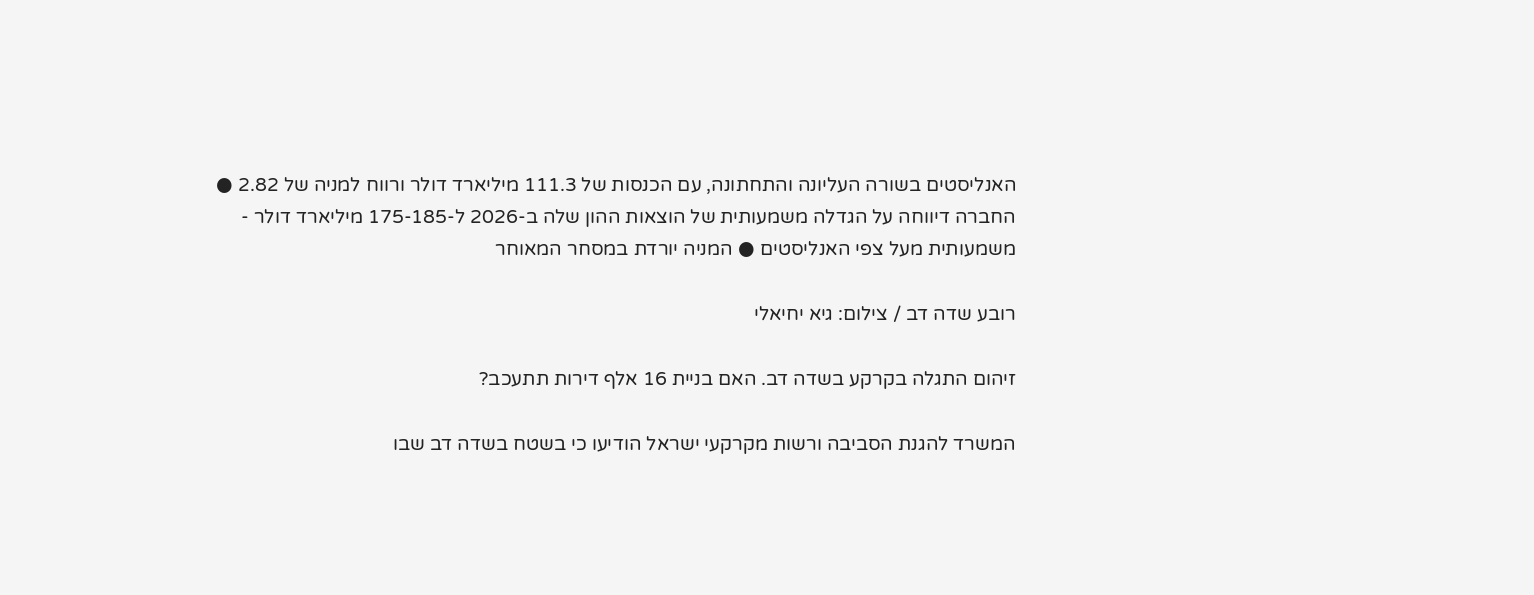האנליסטים בשורה העליונה והתחתונה, עם הכנסות של 111.3 מיליארד דולר ורווח למניה של 2.82 ● החברה דיווחה על הגדלה משמעותית של הוצאות ההון שלה ב-2026 ל-175-185 מיליארד דולר - משמעותית מעל צפי האנליסטים ● המניה יורדת במסחר המאוחר

רובע שדה דב / צילום: גיא יחיאלי

זיהום התגלה בקרקע בשדה דב. האם בניית 16 אלף דירות תתעכב?

המשרד להגנת הסביבה ורשות מקרקעי ישראל הודיעו כי בשטח בשדה דב שבו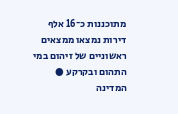מתוכננות כ־16 אלף דירות נמצאו ממצאים ראשוניים של זיהום במי התהום ובקרקע ● המדינה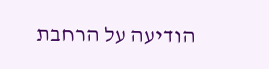הודיעה על הרחבת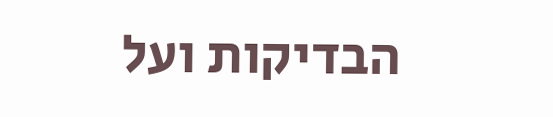הבדיקות ועל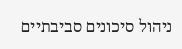ניהול סיכונים סביבתיים